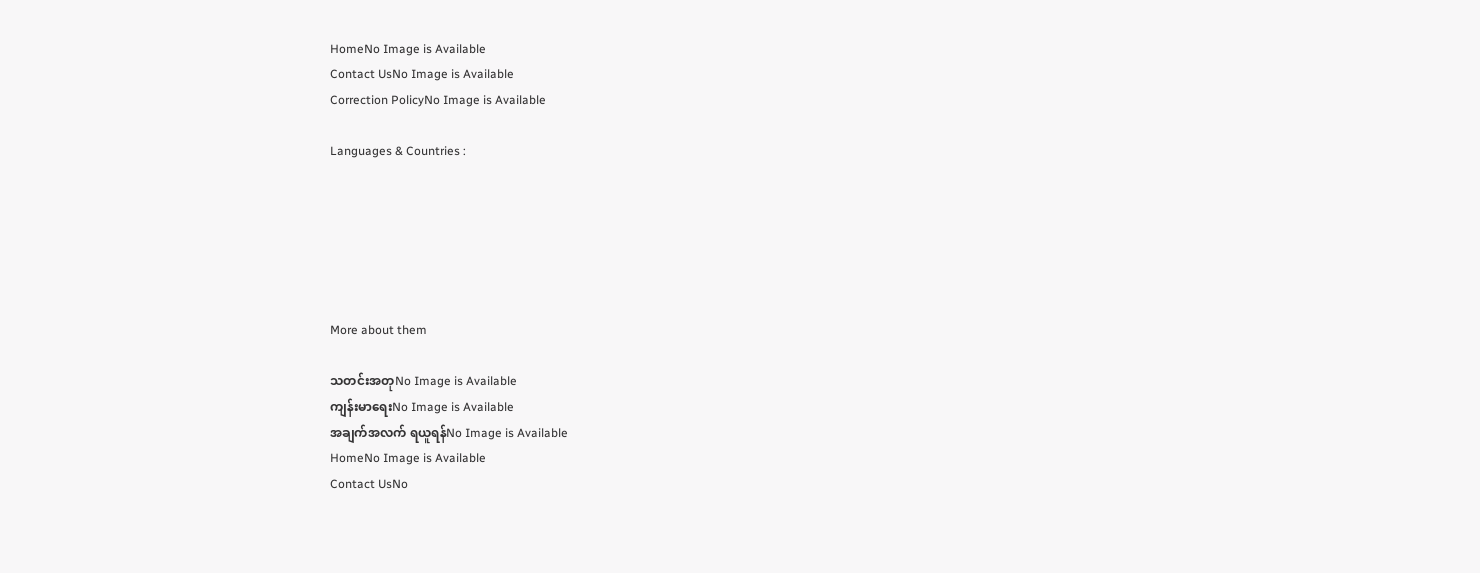HomeNo Image is Available
Contact UsNo Image is Available
Correction PolicyNo Image is Available

Languages & Countries :






More about them

သတင်းအတုNo Image is Available
ကျန်းမာရေးNo Image is Available
အချက်အလက် ရယူရန်No Image is Available
HomeNo Image is Available
Contact UsNo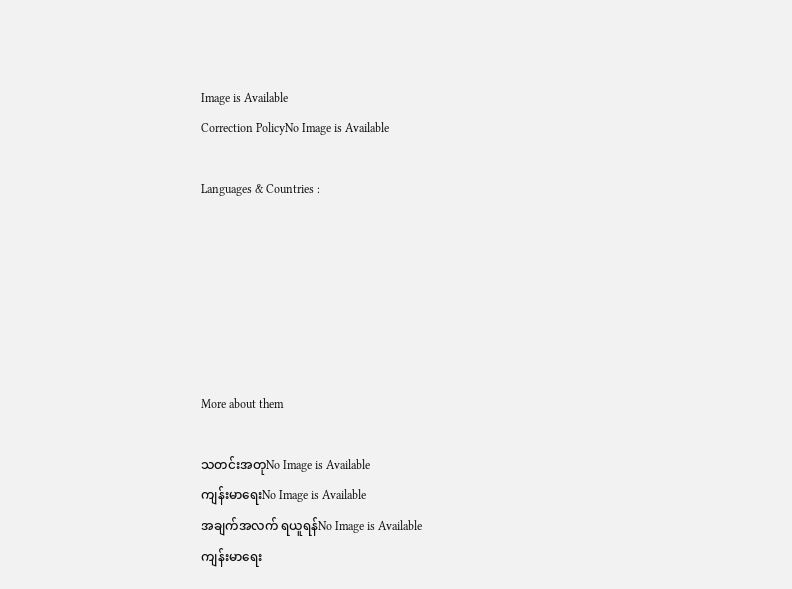Image is Available
Correction PolicyNo Image is Available

Languages & Countries :






More about them

သတင်းအတုNo Image is Available
ကျန်းမာရေးNo Image is Available
အချက်အလက် ရယူရန်No Image is Available
ကျန်းမာရေး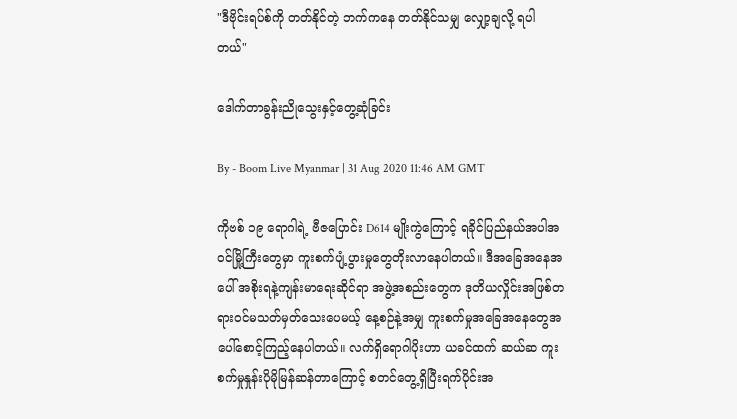"ဒီဗိုင်းရပ်စ်ကို တတ်နိုင်တဲ့ ဘက်ကနေ တတ်နိုင်သမျှ လျှော့ချလို့ ရပါတယ်"

ဒေါက်တာခွန်းညိုသွေးနှင့်တွေ့ဆုံခြင်း

By - Boom Live Myanmar | 31 Aug 2020 11:46 AM GMT

ကိုဗစ် ၁၉ ရောဂါရဲ့ ဗီဇပြောင်း D614 မျိုးကွဲကြောင့် ရခိုင်ပြည်နယ်အပါအဝင်မြို့ကြီးတွေမှာ ကူးစက်ပျံ့ပွားမှုတွေတိုးလာနေပါတယ်။ ဒီအခြေအနေအပေါ် အစိုးရနဲ့ကျန်းမာရေးဆိုင်ရာ အဖွဲ့အစည်းတွေက ဒုတိယလှိုင်းအဖြစ်တရားဝင်မသတ်မှတ်သေးပေမယ့် နေ့စဉ်နဲ့အမျှ ကူးစက်မှုအခြေအနေတွေအပေါ်စောင့်ကြည့်နေပါတယ်။ လက်ရှိရောဂါပိုးဟာ ယခင်ထက် ဆယ်ဆ ကူးစက်မှုနှုန်းပိုမိုမြန်ဆန်တာကြောင့် စတင်တွေ့ရှိပြီးရက်ပိုင်းအ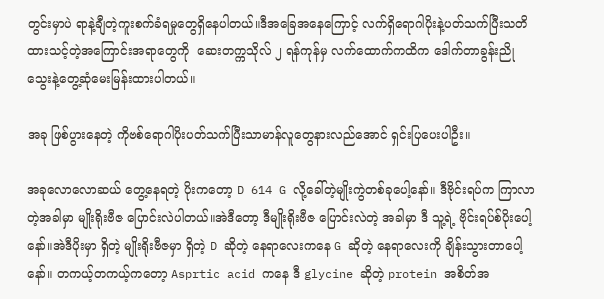တွင်းမှာပဲ ရာနဲ့ချီတဲ့ကူးစက်ခံရမှုတွေရှိနေပါတယ်။ဒီအခြေအနေကြောင့် လက်ရှိရောဂါပိုးနဲ့ပတ်သက်ပြီးသတိထားသင့်တဲ့အကြောင်းအရာတွေကို  ဆေးတက္ကသိုလ် ၂ ရန်ကုန်မှ လက်ထောက်ကထိက ဒေါက်တာခွန်းညိုသွေးနဲ့တွေ့ဆုံမေးမြန်းထားပါတယ်။

အခု ဖြစ်ပွားနေတဲ့ ကိုဗစ်ရောဂါပိုးပတ်သက်ပြီးသာမာန်လူတွေနားလည်အောင် ရှင်းပြပေးပါဦး။

အခုလောလောဆယ် တွေ့နေရတဲ့ ပိုးကတော့ D 614 G လို့ခေါ်တဲ့မျိုးကွဲတစ်ခုပေါ့နော်။ ဒီဗိုင်းရပ်က ကြာလာတဲ့အခါမှာ မျိုးရိုးဗီဇ ပြောင်းလဲပါတယ်။အဲဒီတော့ ဒီမျိုးရိုးဗီဇ ပြောင်းလဲတဲ့ အခါမှာ ဒီ သူ့ရဲ့ ဗိုင်းရပ်စ်ပိုးပေါ့နော်။အဲဒီပိုးမှာ ရှိတဲ့ မျိုးရိုးဗီဇမှာ ရှိတဲ့ D ဆိုတဲ့ နေရာလေးကနေ G ဆိုတဲ့ နေရာလေးကို ချိန်းသွားတာပေါ့နော်။ တကယ့်တကယ့်ကတော့ Asprtic acid ကနေ ဒီ glycine ဆိုတဲ့ protein အစိတ်အ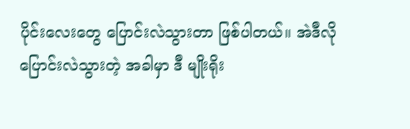ပိုင်းလေးတွေ ပြောင်းလဲသွားတာ ဖြစ်ပါတယ်။ အဲဒီလို ပြောင်းလဲသွားတဲ့ အခါမှာ ဒီ မျိုးရိုး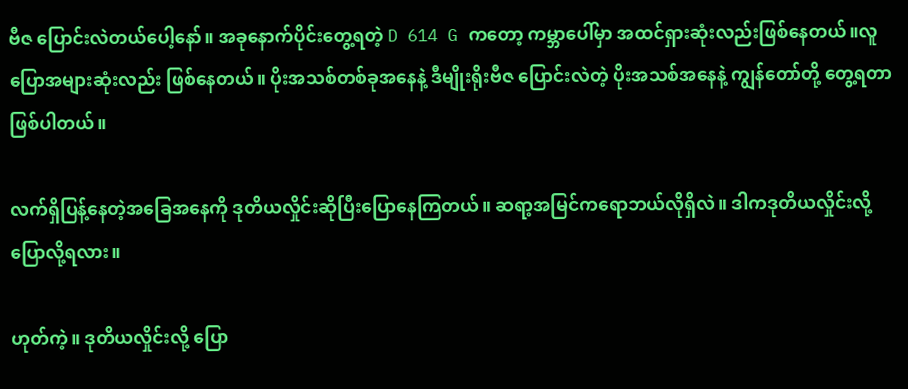ဗီဇ ပြောင်းလဲတယ်ပေါ့နော်။ အခုနောက်ပိုင်းတွေ့ရတဲ့ D 614 G ကတော့ ကမ္ဘာပေါ်မှာ အထင်ရှားဆုံးလည်းဖြစ်နေတယ်။လူပြောအများဆုံးလည်း ဖြစ်နေတယ်။ ပိုးအသစ်တစ်ခုအနေနဲ့ ဒီမျိုးရိုးဗီဇ ပြောင်းလဲတဲ့ ပိုးအသစ်အနေနဲ့ ကျွန်တော်တို့ တွေ့ရတာ ဖြစ်ပါတယ်။

လက်ရှိပြန့်နေတဲ့အခြေအနေကို ဒုတိယလှိုင်းဆိုပြီးပြောနေကြတယ်။ ဆရာ့အမြင်ကရောဘယ်လိုရှိလဲ။ ဒါကဒုတိယလှိုင်းလို့ပြောလို့ရလား။

ဟုတ်ကဲ့။ ဒုတိယလှိုင်းလို့ ပြော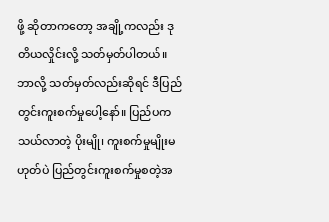ဖို့ ဆိုတာကတော့ အချို့ကလည်း ဒုတိယလှိုင်းလို့ သတ်မှတ်ပါတယ်။ ဘာလို့ သတ်မှတ်လည်းဆိုရင် ဒီပြည်တွင်းကူးစက်မှုပေါ့နော်။ ပြည်ပက သယ်လာတဲ့ ပိုးမျို၊ ကူးစက်မှုမျိုးမဟုတ်ပဲ ပြည်တွင်းကူးစက်မှုစတဲ့အ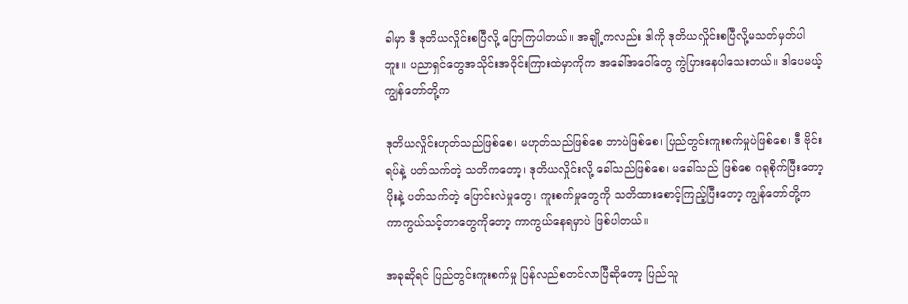ခါမှာ ဒီ ဒုတိယလှိုင်းစပြီလို့ ပြောကြပါတယ်။ အချို့ကလည်း ဒါကို ဒုတိယလှိုင်းစပြီလို့မသတ်မှတ်ပါဘူး။ ပညာရှင်တွေအသိုင်းအဝိုင်းကြားထဲမှာကိုက အခေါ်အဝေါ်တွေ ကွဲပြားနေပါသေးတယ်။ ဒါပေမယ့် ကျွန်တော်တို့က

ဒုတိယလှိုင်းဟုတ်သည်ဖြစ်စေ၊ မဟုတ်သည်ဖြစ်စေ ဘာပဲဖြစ်စေ၊ ပြည်တွင်းကူးစက်မှုပဲဖြစ်စေ၊ ဒီ ဗိုင်းရပ်နဲ့ ပတ်သက်တဲ့ သတိကတော့၊ ဒုတိယလှိုင်းလို့ ခေါ်သည်ဖြစ်စေ၊ မခေါ်သည် ဖြစ်စေ ဂရုစိုက်ပြီးတော့ ပိုးနဲ့ ပတ်သက်တဲ့ ပြောင်းလဲမှုတွေ၊ ကူးစက်မှုတွေကို သတိထားစောင့်ကြည့်ပြီးတော့ ကျွန်တော်တို့က ကာကွယ်သင့်တာတွေကိုတော့ ကာကွယ်နေရမှာပဲ ဖြစ်ပါတယ်။

အခုဆိုရင် ပြည်တွင်းကူးစက်မှု ပြန်လည်စတင်လာပြီဆိုတော့ ပြည်သူ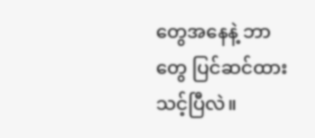တွေအနေနဲ့ ဘာတွေ ပြင်ဆင်ထားသင့်ပြီလဲ။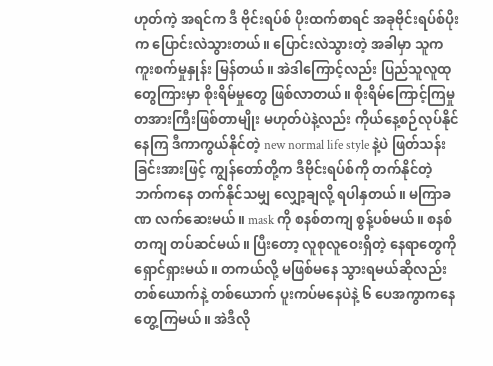ဟုတ်ကဲ့ အရင်က ဒီ ဗိုင်းရပ်စ် ပိုးထက်စာရင် အခုဗိုင်းရပ်စ်ပိုးက ပြောင်းလဲသွားတယ်။ ပြောင်းလဲသွားတဲ့ အခါမှာ သူက ကူးစက်မှုနှုန်း မြန်တယ်။ အဲဒါကြောင့်လည်း ပြည်သူလူထုတွေကြားမှာ စိုးရိမ်မှုတွေ ဖြစ်လာတယ်။ စိုးရိမ်ကြောင့်ကြမှု တအားကြီးဖြစ်တာမျိုး မဟုတ်ပဲနဲ့လည်း ကိုယ်နေ့စဉ်လုပ်နိုင်နေကြ ဒီကာကွယ်နိုင်တဲ့ new normal life style နဲ့ပဲ ဖြတ်သန်းခြင်းအားဖြင့် ကျွန်တော်တို့က ဒီဗိုင်းရပ်စ်ကို တက်နိုင်တဲ့ ဘက်ကနေ တက်နိုင်သမျှ လျှော့ချလို့ ရပါနှတယ်။ မကြာခဏ လက်ဆေးမယ်။ mask ကို စနစ်တကျ စွန့်ပစ်မယ်။ စနစ်တကျ တပ်ဆင်မယ်။ ပြီးတော့ လူစုလူဝေးရှိတဲ့ နေရာတွေကို ရှောင်ရှားမယ်။ တကယ်လို့ မဖြစ်မနေ သွားရမယ်ဆိုလည်း တစ်ယောက်နဲ့ တစ်ယောက် ပူးကပ်မနေပဲနဲ့ ၆ ပေအကွာကနေတွေ့ကြမယ်။ အဲဒီလို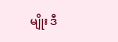မျိုး ဒီ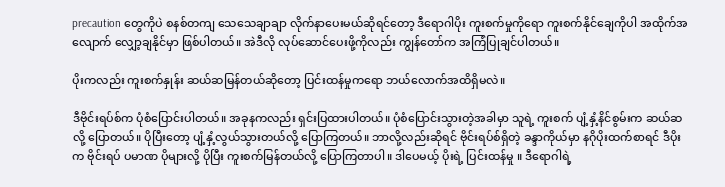precaution တွေကိုပဲ စနစ်တကျ သေသေချာချာ လိုက်နာပေးမယ်ဆိုရင်တော့ ဒီရောဂါပိုး ကူးစက်မှုကိုရော ကူးစက်နိုင်ချေကိုပါ အထိုက်အလျောက် လျှော့ချနိုင်မှာ ဖြစ်ပါတယ်။ အဲဒီလို လုပ်ဆောင်ပေးဖို့ကိုလည်း ကျွန်တော်က အကြံပြုချင်ပါတယ်။

ပိုးကလည်း ကူးစက်နှုန်း ဆယ်ဆမြန်တယ်ဆိုတော့ ပြင်းထန်မှုကရော ဘယ်လောက်အထိရှိမလဲ။

ဒီဗိုင်းရပ်စ်က ပုံစံပြောင်းပါတယ်။ အခုနကလည်း ရှင်းပြထားပါတယ်။ ပုံစံပြောင်းသွားတဲ့အခါမှာ သူရဲ့ ကူးစက် ပျံ့နှံ့နိင်စွမ်းက ဆယ်ဆလို့ ပြောတယ်။ ပိုပြီးတော့ ပျံ့နှံ့လွယ်သွားတယ်လို့ ပြောကြတယ်။ ဘာလို့လည်းဆိုရင် ဗိုင်းရပ်စ်ရှိတဲ့ ခန္ဒာကိုယ်မှာ နဂိုပိုးထက်စာရင် ဒီပိုးက ဗိုင်းရပ် ပမာဏ ပိုများလို့ ပိုပြီး ကူးစက်မြန်တယ်လို့ ပြောကြတာပါ။ ဒါပေမယ့် ပိုးရဲ့ ပြင်းထန်မှု ။ ဒီရောဂါရဲ့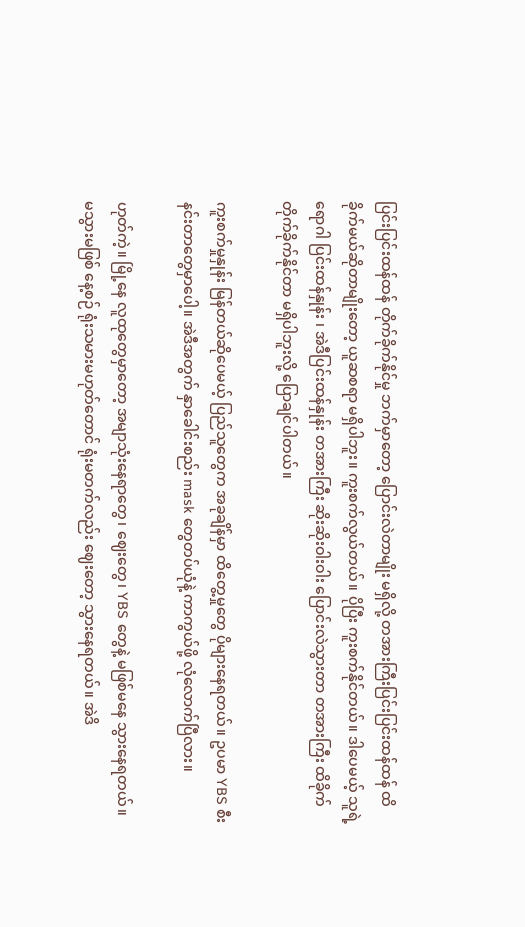ပြင်းပြင်းထန်ထန် တိုက်ခိုက်နိုင်မှု ဘက်မှာတော့ ပြောင်းလဲတာမျိုး မရှိလို့ တအားကြီးပြင်းပြင်းထန်ထန် ထိခိုက်မယ်ဆိုတာမျိုးတော့ ယူဆစရာ မရှိပါဘူး။ ကူးစက်လွယ်တယ်။ ပိုပြီး ကူးစက်နိုင်တယ်။ ဒါပေမယ့် သူရဲ့ ရောဂါ ပြင်းထန်နှုန်း ၊ အဲဒီပြင်းထန်နှုန်း တအားကြီး ဆိုးဆိုးဝါးဝါး ပြောင်းလဲသွားတာ တအားကြီး ထိခိုက် တိုက်ခိုက်နိုင်တာ မရှိပါဘူးလို့ ပြောချင်ပါတယ်။

ကူးစက်မှုနှုန်း မြန်တယ်ဆိုပေမယ့် ပြည်သူတွေက အခုချိန်မှာ ထိတွေ့မှုတွေ ပိုများနေရတယ်။ ဥပမာ YBS စီးနင်းတာတွေမှာပေါ့။ အဲဒီအတွက် နှာခေါင်းစည်း mask တွေတပ်ယုံနဲ့ ကာကွယ်ဖို့ လုံလောက်ပြီလား။

ဟုတ်ကဲ့။ မြို့နေ လူထုတွေမှာတော့ အမျာသုံးနေရာတွေ၊ ဈေးတွေ၊ YBS တွေနဲ့ မဖြစ်မနေ သွားနေရတယ်။ မသွားမဖြစ် နေ့စဉ် ရုံးသမားမဟုတ်တောင် ရုံးမတက်လည်း ဈေးတော့ သွားနေရတယ်။ အဲဒိ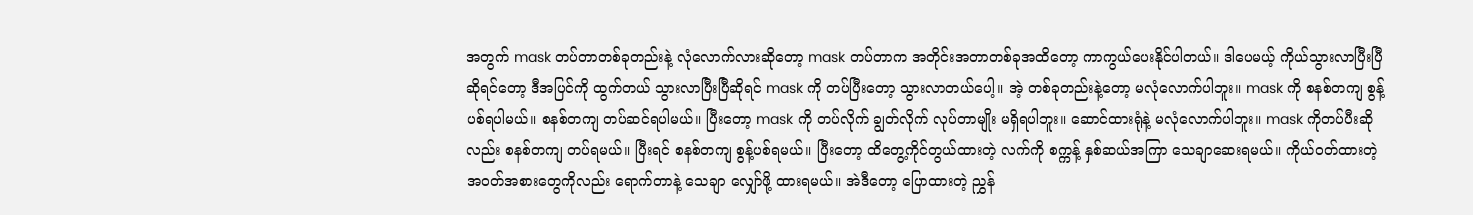အတွက် mask တပ်တာတစ်ခုတည်းနဲ့ လုံလောက်လားဆိုတော့ mask တပ်တာက အတိုင်းအတာတစ်ခုအထိတော့ ကာကွယ်ပေးနိုင်ပါတယ်။ ဒါပေမယ့် ကိုယ်သွားလာပြီးပြီဆိုရင်တော့ ဒီအပြင်ကို ထွက်တယ် သွားလာပြီးပြီဆိုရင် mask ကို တပ်ပြီးတော့ သွားလာတယ်ပေါ့။ အဲ့ တစ်ခုတည်းနဲ့တော့ မလုံလောက်ပါဘူး။ mask ကို စနစ်တကျ စွန့်ပစ်ရပါမယ်။ စနစ်တကျ တပ်ဆင်ရပါမယ်။ ပြီးတော့ mask ကို တပ်လိုက် ချွတ်လိုက် လုပ်တာမျိုး မရှိရပါဘူး။ ဆောင်ထားရုံနဲ့ မလုံလောက်ပါဘူး။ mask ကိုတပ်ပီးဆိုလည်း စနစ်တကျ တပ်ရမယ်။ ပြီးရင် စနစ်တကျ စွန့်ပစ်ရမယ်။ ပြီးတော့ ထိတွေ့ကိုင်တွယ်ထားတဲ့ လက်ကို စက္ကန့် နှစ်ဆယ်အကြာ သေချာဆေးရမယ်။ ကိုယ်ဝတ်ထားတဲ့ အဝတ်အစားတွေကိုလည်း ရောက်တာနဲ့ သေချာ လျှော်ဖို့ ထားရမယ်။ အဲဒီတော့ ပြောထားတဲ့ ညွှန်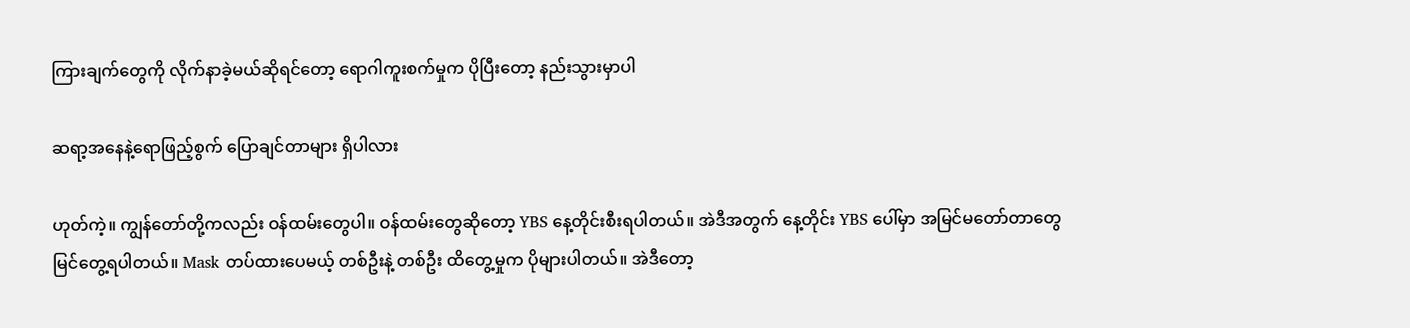ကြားချက်တွေကို လိုက်နာခဲ့မယ်ဆိုရင်တော့ ရောဂါကူးစက်မှုက ပိုပြီးတော့ နည်းသွားမှာပါ

ဆရာ့အနေနဲ့ရောဖြည့်စွက် ပြောချင်တာများ ရှိပါလား

ဟုတ်ကဲ့။ ကျွန်တော်တို့ကလည်း ဝန်ထမ်းတွေပါ။ ဝန်ထမ်းတွေဆိုတော့ YBS နေ့တိုင်းစီးရပါတယ်။ အဲဒီအတွက် နေ့တိုင်း YBS ပေါ်မှာ အမြင်မတော်တာတွေ မြင်တွေ့ရပါတယ်။ Mask တပ်ထားပေမယ့် တစ်ဦးနဲ့ တစ်ဦး ထိတွေ့မှုက ပိုများပါတယ်။ အဲဒီတော့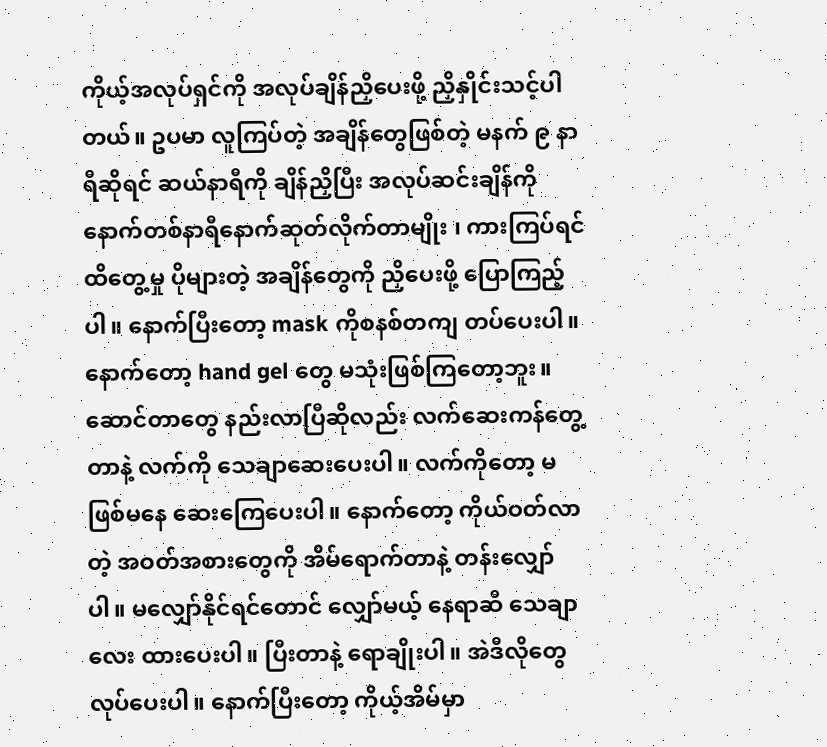ကိုယ့်အလုပ်ရှင်ကို အလုပ်ချိန်ညှိပေးဖို့ ညှိနှိုင်းသင့်ပါတယ်။ ဥပမာ လူကြပ်တဲ့ အချိန်တွေဖြစ်တဲ့ မနက် ၉ နာရီဆိုရင် ဆယ်နာရီကို ချိန်ညှိပြီး အလုပ်ဆင်းချိန်ကို နောက်တစ်နာရီနောက်ဆုတ်လိုက်တာမျိုး ၊ ကားကြပ်ရင် ထိတွေ့မှု ပိုများတဲ့ အချိန်တွေကို ညှိပေးဖို့ ပြောကြည့်ပါ။ နောက်ပြီးတော့ mask ကိုစနစ်တကျ တပ်ပေးပါ။ နောက်တော့ hand gel တွေ မသုံးဖြစ်ကြတော့ဘူး။ ဆောင်တာတွေ နည်းလာပြီဆိုလည်း လက်ဆေးကန်တွေ့တာနဲ့ လက်ကို သေချာဆေးပေးပါ။ လက်ကိုတော့ မဖြစ်မနေ ဆေးကြေပေးပါ။ နောက်တော့ ကိုယ်ဝတ်လာတဲ့ အဝတ်အစားတွေကို အိမ်ရောက်တာနဲ့ တန်းလျှော်ပါ။ မလျှော်နိုင်ရင်တောင် လျှော်မယ့် နေရာဆီ သေချာလေး ထားပေးပါ။ ပြီးတာနဲ့ ရောချိုးပါ။ အဲဒီလိုတွေ လုပ်ပေးပါ။ နောက်ပြီးတော့ ကိုယ့်အိမ်မှာ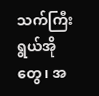သက်ကြီးရွယ်အိုတွေ၊ အ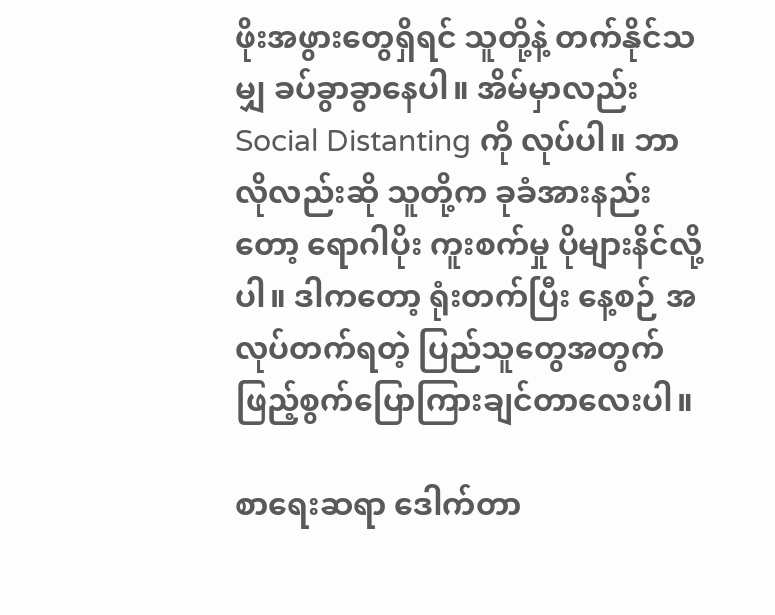ဖိုးအဖွားတွေရှိရင် သူတို့နဲ့ တက်နိုင်သမျှ ခပ်ခွာခွာနေပါ။ အိမ်မှာလည်း Social Distanting ကို လုပ်ပါ။ ဘာလိုလည်းဆို သူတို့က ခုခံအားနည်းတော့ ရောဂါပိုး ကူးစက်မှု ပိုများနိင်လို့ပါ။ ဒါကတော့ ရုံးတက်ပြီး နေ့စဉ် အလုပ်တက်ရတဲ့ ပြည်သူတွေအတွက် ဖြည့်စွက်ပြောကြားချင်တာလေးပါ။

စာရေးဆရာ ဒေါက်တာ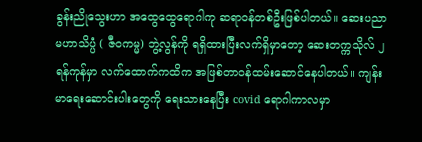ခွန်းညိုသွေးဟာ အထွေထွေရောဂါကု ဆရာဝန်တစ်ဦးဖြစ်ပါတယ်။ ဆေးပညာမဟာသိပ္ပံ ( ဇီဝကမ္မ) ဘွဲ့လွန်ကို ရရှိထားပြီးလက်ရှိမှာတော့ ဆေးတက္ကသိုလ် ၂ ရန်ကုန်မှာ လက်ထောက်ကထိက အဖြစ်တာဝန်ထမ်းဆောင်နေပါတယ်။ ကျန်းမာရေးဆောင်းပါးတွေကို ရေးသားနေပြီး covid ရောဂါကာလမှာ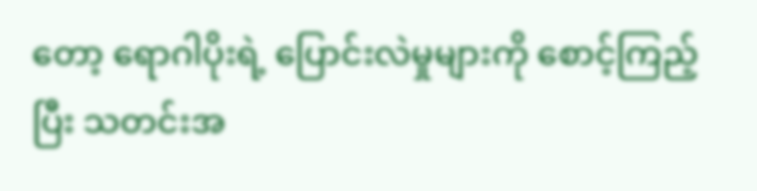တော့ ရောဂါပိုးရဲ့ ပြောင်းလဲမှုများကို စောင့်ကြည့်ပြီး သတင်းအ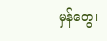မှန်တွေ၊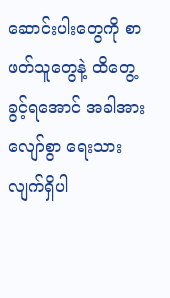ဆောင်းပါးတွေကို စာဖတ်သူတွေနဲ့ ထိတွေ့ခွင့်ရအောင် အခါအားလျော်စွာ ရေးသားလျက်ရှိပါ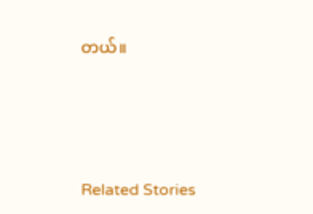တယ်။




Related Stories